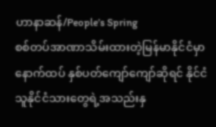ဟာနာဆန်/People’s Spring
စစ်တပ်အာဏာသိမ်းထားတဲ့မြန်မာနိုင်ငံမှာ နောက်ထပ် နှစ်ပတ်ကျော်ကျော်ဆိုရင် နိုင်ငံသူနိုင်ငံသားတွေရဲ့အသည်းနှ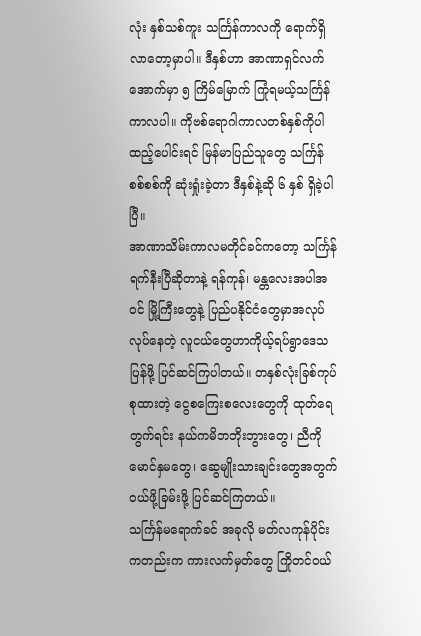လုံး နှစ်သစ်ကူး သင်္ကြန်ကာလကို ရောက်ရှိလာတော့မှာပါ။ ဒီနှစ်ဟာ အာဏာရှင်လက်အောက်မှာ ၅ ကြိမ်မြောက် ကြုံရမယ့်သင်္ကြန်ကာလပါ။ ကိုဗစ်ရောဂါကာလတစ်နှစ်ကိုပါ ထည့်ပေါင်းရင် မြန်မာပြည်သူတွေ သင်္ကြန်စစ်စစ်ကို ဆုံးရှုံးခဲ့တာ ဒီနှစ်နဲ့ဆို ၆ နှစ် ရှိခဲ့ပါပြီ။
အာဏာသိမ်းကာလမတိုင်ခင်ကတော့ သင်္ကြန်ရက်နီးပြီဆိုတာနဲ့ ရန်ကုန်၊ မန္တလေးအပါအဝင် မြို့ကြီးတွေနဲ့ ပြည်ပနိုင်ငံတွေမှာအလုပ်လုပ်နေတဲ့ လူငယ်တွေဟာကိုယ့်ရပ်ရွာဒေသပြန်ဖို့ ပြင်ဆင်ကြပါတယ်။ တနှစ်လုံးခြစ်ကုပ်စုထားတဲ့ ငွေစကြေးစလေးတွေကို ထုတ်ရေတွက်ရင်း နယ်ကမိဘဘိုးဘွားတွေ၊ ညီကိုမောင်နှမတွေ၊ ဆွေမျိုးသားချင်းတွေအတွက် ဝယ်ဖို့ခြမ်းဖို့ ပြင်ဆင်ကြတယ်။
သင်္ကြန်မရောက်ခင် အခုလို မတ်လကုန်ပိုင်းကတည်းက ကားလက်မှတ်တွေ ကြိုတင်ဝယ်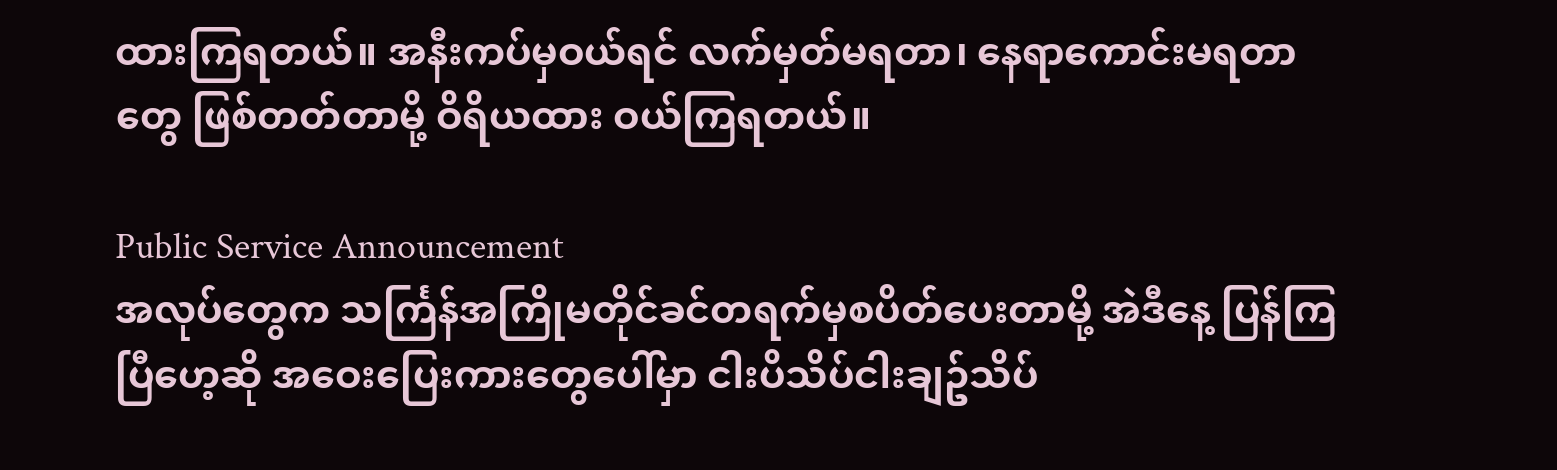ထားကြရတယ်။ အနီးကပ်မှဝယ်ရင် လက်မှတ်မရတာ၊ နေရာကောင်းမရတာတွေ ဖြစ်တတ်တာမို့ ဝိရိယထား ဝယ်ကြရတယ်။

Public Service Announcement
အလုပ်တွေက သင်္ကြန်အကြိုမတိုင်ခင်တရက်မှစပိတ်ပေးတာမို့ အဲဒီနေ့ ပြန်ကြပြီဟေ့ဆို အဝေးပြေးကားတွေပေါ်မှာ ငါးပိသိပ်ငါးချဥ်သိပ်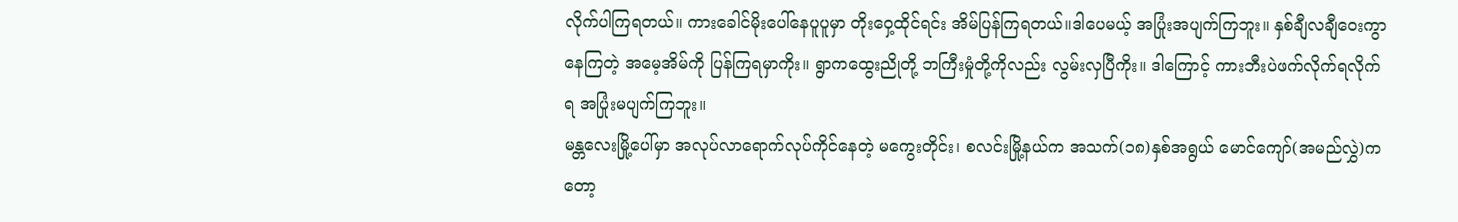လိုက်ပါကြရတယ်။ ကားခေါင်မိုးပေါ်နေပူပူမှာ တိုးဝှေ့ထိုင်ရင်း အိမ်ပြန်ကြရတယ်။ဒါပေမယ့် အပြုံးအပျက်ကြဘူး။ နှစ်ချီလချီဝေးကွာနေကြတဲ့ အမေ့အိမ်ကို ပြန်ကြရမှာကိုး။ ရွာကထွေးညိုတို့ ဘကြီးမှုံတို့ကိုလည်း လွမ်းလှပြီကိုး။ ဒါကြောင့် ကားဘီးပဲဖက်လိုက်ရလိုက်ရ အပြုံးမပျက်ကြဘူး။
မန္တလေးမြို့ပေါ်မှာ အလုပ်လာရောက်လုပ်ကိုင်နေတဲ့ မကွေးတိုင်း၊ စလင်းမြို့နယ်က အသက်(၁၈)နှစ်အရွယ် မောင်ကျော်(အမည်လွှဲ)ကတော့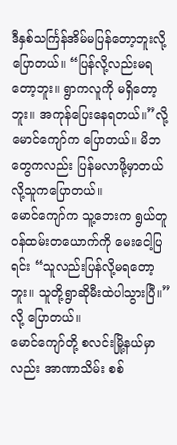ဒီနှစ်သင်္ကြန်အိမ်မပြန်တော့ဘူးလို့ပြောတယ်။ “ပြန်လို့လည်းမရတော့ဘူး။ ရွာကလူကို မရှိတော့ဘူး။ အကုန်ပြေးနေရတယ်။”လို့ မောင်ကျော်က ပြောတယ်။ မိဘတွေကလည်း ပြန်မလာဖို့မှာတယ်လို့သူကပြောတယ်။
မောင်ကျော်က သူ့ဘေးက ရွယ်တူဝန်ထမ်းတယောက်ကို မေးငေါ့ပြရင်း “သူလည်းပြန်လို့မရတော့ဘူး။ သူတို့ရွာဆိုမီးထဲပါသွားပြီ။”လို့ ပြောတယ်။
မောင်ကျော်တို့ စလင်းမြို့နယ်မှာလည်း အာဏာသိမ်း စစ်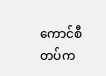ကောင်စီတပ်က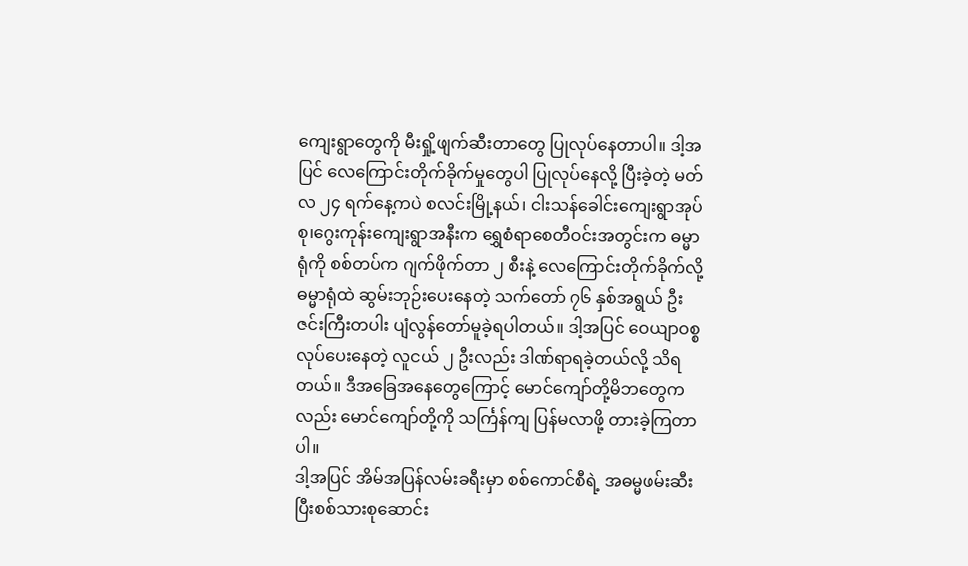ကျေးရွာတွေကို မီးရှို့ဖျက်ဆီးတာတွေ ပြုလုပ်နေတာပါ။ ဒါ့အပြင် လေကြောင်းတိုက်ခိုက်မှုတွေပါ ပြုလုပ်နေလို့ ပြီးခဲ့တဲ့ မတ်လ ၂၄ ရက်နေ့ကပဲ စလင်းမြို့နယ်၊ ငါးသန်ခေါင်းကျေးရွာအုပ်စု၊ဂွေးကုန်းကျေးရွာအနီးက ရွှေစံရာစေတီဝင်းအတွင်းက ဓမ္မာရုံကို စစ်တပ်က ဂျက်ဖိုက်တာ ၂ စီးနဲ့ လေကြောင်းတိုက်ခိုက်လို့ ဓမ္မာရုံထဲ ဆွမ်းဘုဉ်းပေးနေတဲ့ သက်တော် ၇၆ နှစ်အရွယ် ဦးဇင်းကြီးတပါး ပျံလွန်တော်မူခဲ့ရပါတယ်။ ဒါ့အပြင် ဝေယျာဝစ္စလုပ်ပေးနေတဲ့ လူငယ် ၂ ဦးလည်း ဒါဏ်ရာရခဲ့တယ်လို့ သိရတယ်။ ဒီအခြေအနေတွေကြောင့် မောင်ကျော်တို့မိဘတွေကလည်း မောင်ကျော်တို့ကို သင်္ကြန်ကျ ပြန်မလာဖို့ တားခဲ့ကြတာပါ။
ဒါ့အပြင် အိမ်အပြန်လမ်းခရီးမှာ စစ်ကောင်စီရဲ့ အဓမ္မဖမ်းဆီးပြီးစစ်သားစုဆောင်း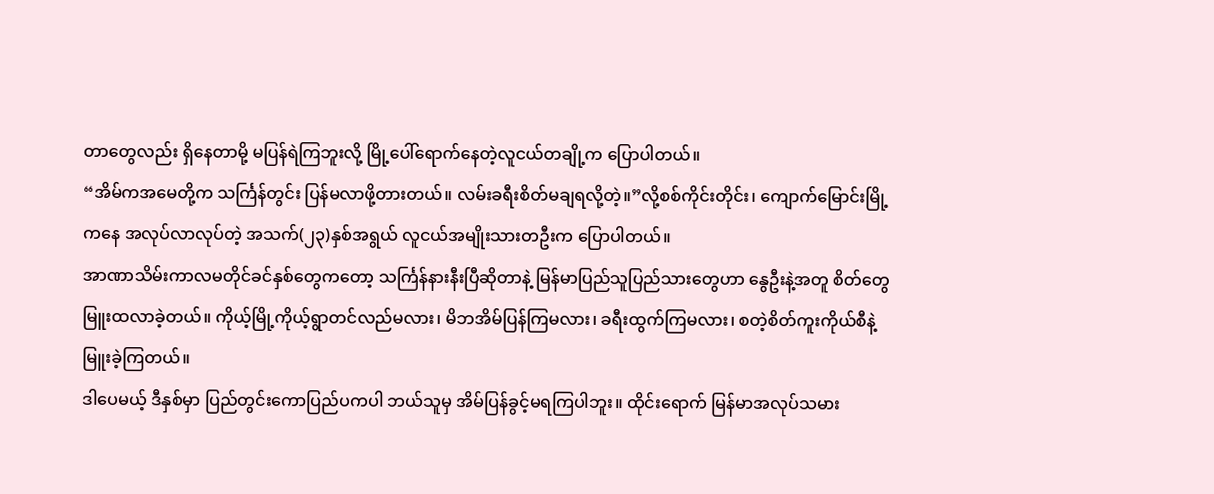တာတွေလည်း ရှိနေတာမို့ မပြန်ရဲကြဘူးလို့ မြို့ပေါ်ရောက်နေတဲ့လူငယ်တချို့က ပြောပါတယ်။
“အိမ်ကအမေတို့က သင်္ကြန်တွင်း ပြန်မလာဖို့တားတယ်။ လမ်းခရီးစိတ်မချရလို့တဲ့။”လို့စစ်ကိုင်းတိုင်း၊ ကျောက်မြောင်းမြို့ကနေ အလုပ်လာလုပ်တဲ့ အသက်(၂၃)နှစ်အရွယ် လူငယ်အမျိုးသားတဦးက ပြောပါတယ်။
အာဏာသိမ်းကာလမတိုင်ခင်နှစ်တွေကတော့ သင်္ကြန်နားနီးပြီဆိုတာနဲ့ မြန်မာပြည်သူပြည်သားတွေဟာ နွေဦးနဲ့အတူ စိတ်တွေမြူးထလာခဲ့တယ်။ ကိုယ့်မြို့ကိုယ့်ရွာတင်လည်မလား၊ မိဘအိမ်ပြန်ကြမလား၊ ခရီးထွက်ကြမလား၊ စတဲ့စိတ်ကူးကိုယ်စီနဲ့ မြူးခဲ့ကြတယ်။
ဒါပေမယ့် ဒီနှစ်မှာ ပြည်တွင်းကောပြည်ပကပါ ဘယ်သူမှ အိမ်ပြန်ခွင့်မရကြပါဘူး။ ထိုင်းရောက် မြန်မာအလုပ်သမား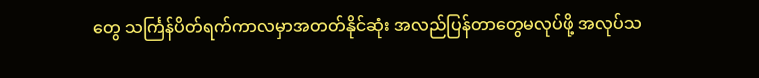တွေ သင်္ကြန်ပိတ်ရက်ကာလမှာအတတ်နိုင်ဆုံး အလည်ပြန်တာတွေမလုပ်ဖို့ အလုပ်သ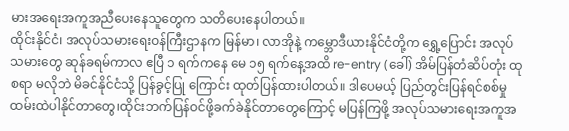မားအရေးအကူအညီပေးနေသူတွေက သတိပေးနေပါတယ်။
ထိုင်းနိုင်ငံ၊ အလုပ်သမားရေးဝန်ကြီးဌာနက မြန်မာ၊ လာအိုနဲ့ ကမ္ဘောဒီယားနိုင်ငံတို့က ရွှေ့ပြောင်း အလုပ်သမားတွေ ဆုန်ခရမ်ကာလ ဧပြီ ၁ ရက်ကနေ မေ ၁၅ ရက်နေ့အထိ re-entry (ခေါ်) အိမ်ပြန်တံဆိပ်တုံး ထုစရာ မလိုဘဲ မိခင်နိုင်ငံသို့ ပြန်ခွင့်ပြု ကြောင်း ထုတ်ပြန်ထားပါတယ်။ ဒါပေမယ့် ပြည်တွင်းပြန်ရင်စစ်မှုထမ်းထဲပါနိုင်တာတွေ၊ထိုင်းဘက်ပြန်ဝင်ဖို့ခက်ခဲနိုင်တာတွေကြောင့် မပြန်ကြဖို့ အလုပ်သမားရေးအကူအ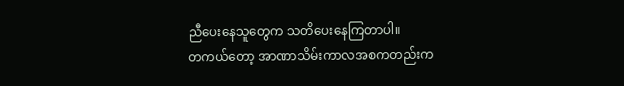ညီပေးနေသူတွေက သတိပေးနေကြတာပါ။
တကယ်တော့ အာဏာသိမ်းကာလအစကတည်းက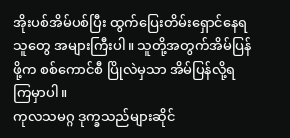အိုးပစ်အိမ်ပစ်ပြီး ထွက်ပြေးတိမ်းရှောင်နေရသူတွေ အများကြီးပါ။ သူတို့အတွက်အိမ်ပြန်ဖို့က စစ်ကောင်စီ ပြိုလဲမှသာ အိမ်ပြန်လို့ရကြမှာပါ။
ကုလသမဂ္ဂ ဒုက္ခသည်များဆိုင်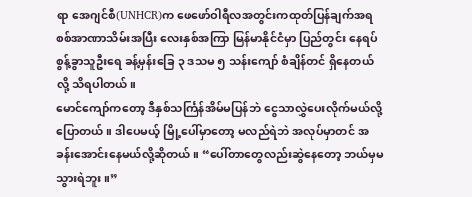ရာ အေဂျင်စီ(UNHCR)က ဖေဖော်ဝါရီလအတွင်းကထုတ်ပြန်ချက်အရ စစ်အာဏာသိမ်းအပြီး လေးနှစ်အကြာ မြန်မာနိုင်ငံမှာ ပြည်တွင်း နေရပ်စွန့်ခွာသူဦးရေ ခန့်မှန်းခြေ ၃ ဒသမ ၅ သန်းကျော် စံချိန်တင် ရှိနေတယ်လို့ သိရပါတယ်။
မောင်ကျော်ကတော့ ဒီနှစ်သင်္ကြန်အိမ်မပြန်ဘဲ ငွေသာလွှဲပေးလိုက်မယ်လို့ပြောတယ်။ ဒါပေမယ့် မြို့ပေါ်မှာတော့ မလည်ရဲဘဲ အလုပ်မှာတင် အခန်းအောင်းနေမယ်လို့ဆိုတယ်။ “ပေါ်တာတွေလည်းဆွဲနေတော့ ဘယ်မှမသွားရဲဘူး။”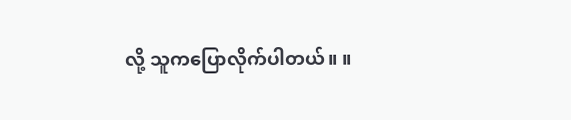လို့ သူကပြောလိုက်ပါတယ်။ ။